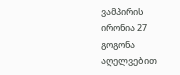ვამპირის ირონია 27
გოგონა აღელვებით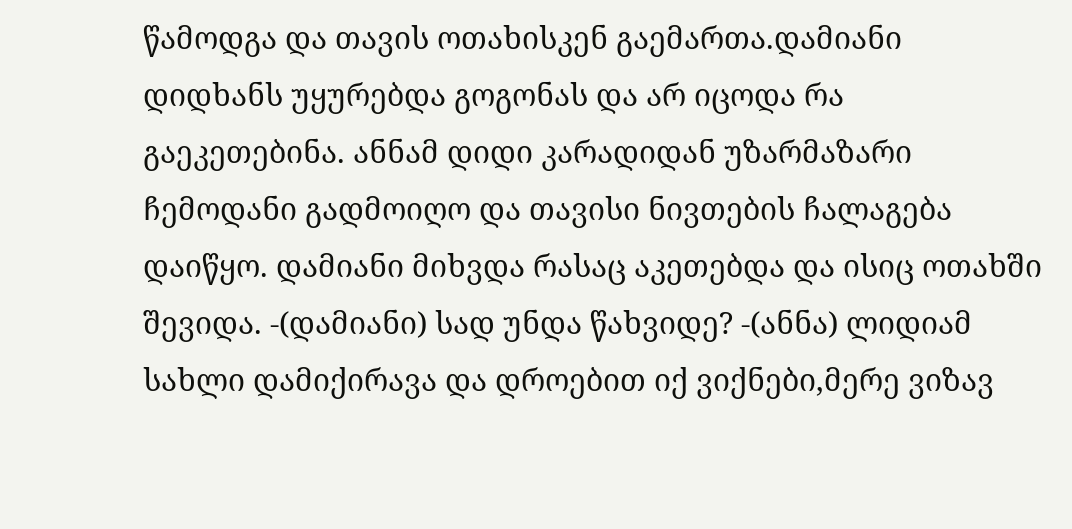წამოდგა და თავის ოთახისკენ გაემართა.დამიანი დიდხანს უყურებდა გოგონას და არ იცოდა რა გაეკეთებინა. ანნამ დიდი კარადიდან უზარმაზარი ჩემოდანი გადმოიღო და თავისი ნივთების ჩალაგება დაიწყო. დამიანი მიხვდა რასაც აკეთებდა და ისიც ოთახში შევიდა. -(დამიანი) სად უნდა წახვიდე? -(ანნა) ლიდიამ სახლი დამიქირავა და დროებით იქ ვიქნები,მერე ვიზავ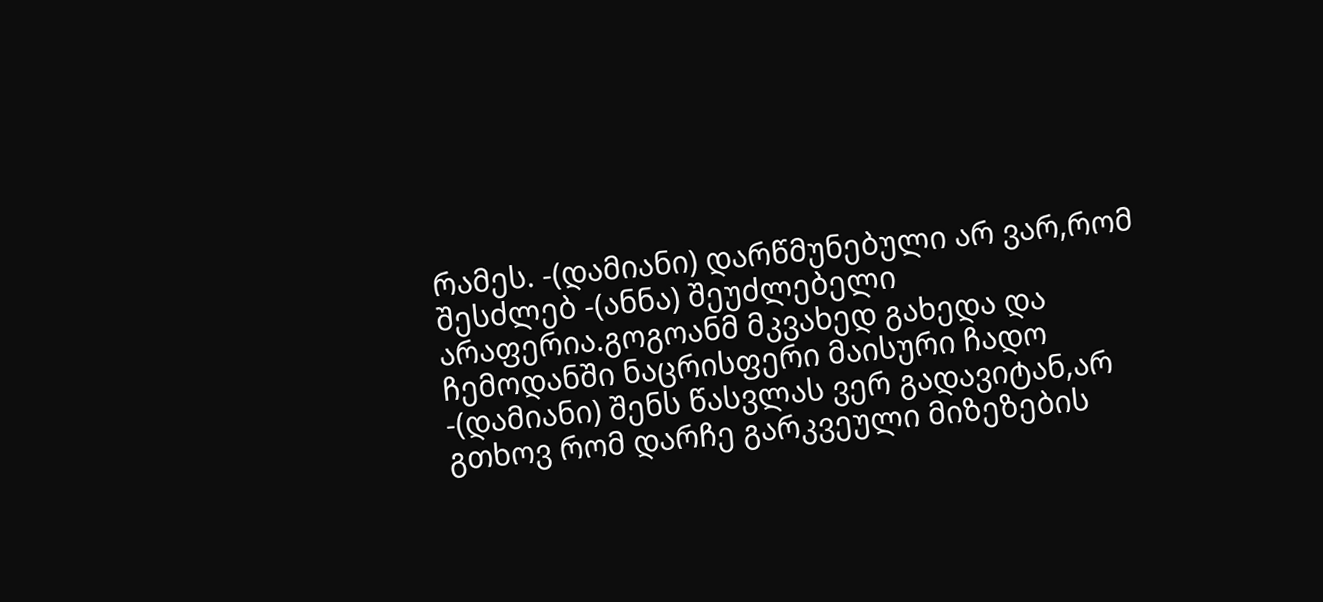რამეს. -(დამიანი) დარწმუნებული არ ვარ,რომ შესძლებ -(ანნა) შეუძლებელი არაფერია.გოგოანმ მკვახედ გახედა და ჩემოდანში ნაცრისფერი მაისური ჩადო -(დამიანი) შენს წასვლას ვერ გადავიტან,არ გთხოვ რომ დარჩე გარკვეული მიზეზების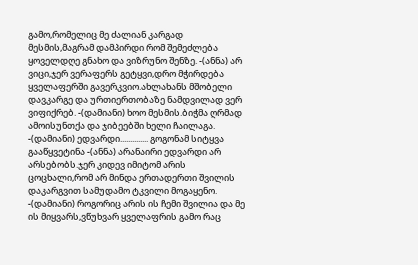გამო,რომელიც მე ძალიან კარგად მესმის,მაგრამ დამპირდი რომ შემეძლება ყოველდღე გნახო და ვიზრუნო შენზე. -(ანნა) არ ვიცი,ჯერ ვერაფერს გეტყვი,დრო მჭირდება ყველაფერში გავერკვიო.ახლახანს მშობელი დავკარგე და ურთიერთობაზე ნამდვილად ვერ ვიფიქრებ. -(დამიანი) ხოო მესმის.ბიჭმა ღრმად ამოისუნთქა და ჯიბეებში ხელი ჩაილაგა. -(დამიანი) ედვარდი.............. გოგონამ სიტყვა გააწყვეტინა -(ანნა) არანაირი ედვარდი არ არსებობს.ჯერ კიდევ იმიტომ არის ცოცხალი,რომ არ მინდა ერთადერთი შვილის დაკარგვით სამუდამო ტკვილი მოგაყენო. -(დამიანი) როგორიც არის ის ჩემი შვილია და მე ის მიყვარს,ვწუხვარ ყველაფრის გამო რაც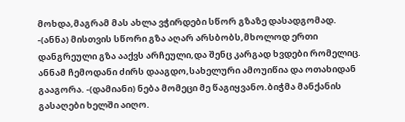მოხდა,მაგრამ მას ახლა ვჭირდები სწორ გზაზე დასადგომად. -(ანნა) მისთვის სწორი გზა აღარ არსბობს,მხოლოდ ერთი დანგრეული გზა ააქვს არჩეული,და შენც კარგად ხვდები რომელიც. ანნამ ჩემოდანი ძირს დააგდო,სახელური ამოუიწია და ოთახიდან გააგორა. -(დამიანი) ნება მომეცი მე წაგიყვანო.ბიჭმა მანქანის გასაღები ხელში აიღო.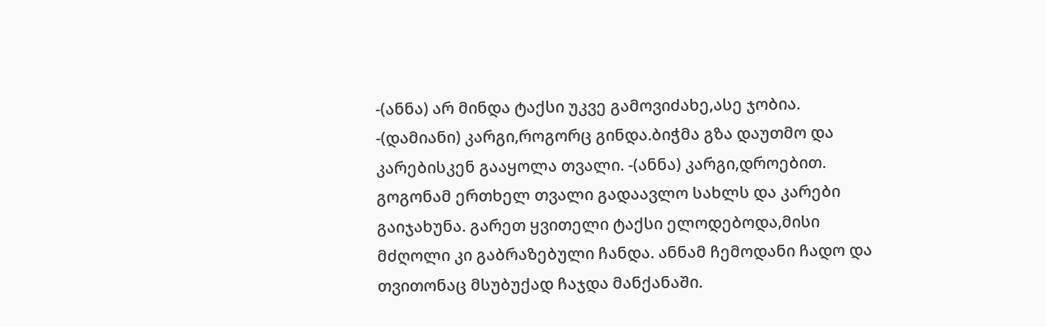-(ანნა) არ მინდა ტაქსი უკვე გამოვიძახე,ასე ჯობია. -(დამიანი) კარგი,როგორც გინდა.ბიჭმა გზა დაუთმო და კარებისკენ გააყოლა თვალი. -(ანნა) კარგი,დროებით. გოგონამ ერთხელ თვალი გადაავლო სახლს და კარები გაიჯახუნა. გარეთ ყვითელი ტაქსი ელოდებოდა,მისი მძღოლი კი გაბრაზებული ჩანდა. ანნამ ჩემოდანი ჩადო და თვითონაც მსუბუქად ჩაჯდა მანქანაში.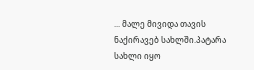... მალე მივიდა თავის ნაქირავებ სახლში.პატარა სახლი იყო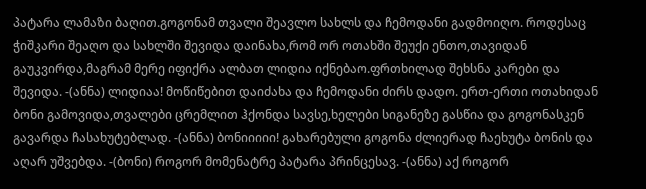პატარა ლამაზი ბაღით.გოგონამ თვალი შეავლო სახლს და ჩემოდანი გადმოიღო. როდესაც ჭიშკარი შეაღო და სახლში შევიდა დაინახა,რომ ორ ოთახში შეუქი ენთო,თავიდან გაუკვირდა,მაგრამ მერე იფიქრა ალბათ ლიდია იქნებაო.ფრთხილად შეხსნა კარები და შევიდა. -(ანნა) ლიდიაა! მოწიწებით დაიძახა და ჩემოდანი ძირს დადო. ერთ-ერთი ოთახიდან ბონი გამოვიდა,თვალები ცრემლით ჰქონდა სავსე,ხელები სიგანეზე გასწია და გოგონასკენ გავარდა ჩასახუტებლად. -(ანნა) ბონიიიიი! გახარებული გოგონა ძლიერად ჩაეხუტა ბონის და აღარ უშვებდა. -(ბონი) როგორ მომენატრე პატარა პრინცესავ. -(ანნა) აქ როგორ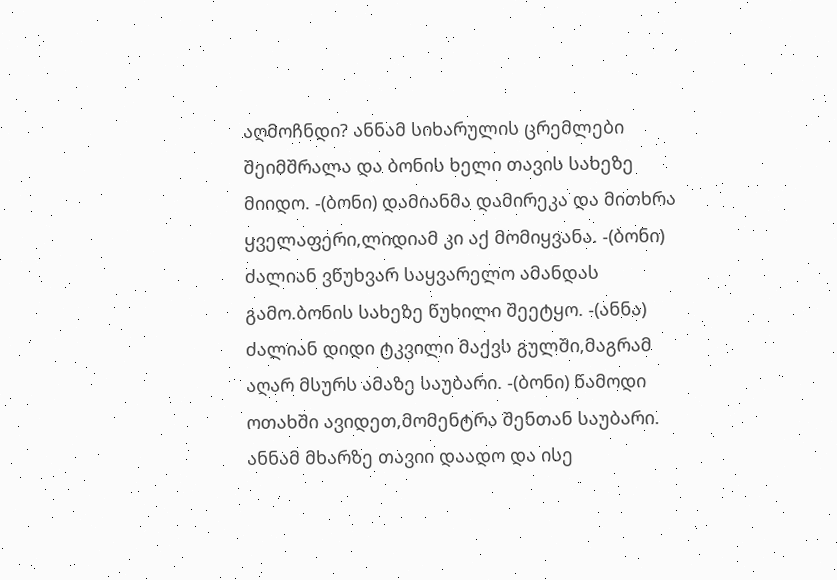აღმოჩნდი? ანნამ სიხარულის ცრემლები შეიმშრალა და ბონის ხელი თავის სახეზე მიიდო. -(ბონი) დამიანმა დამირეკა და მითხრა ყველაფერი,ლიდიამ კი აქ მომიყვანა. -(ბონი) ძალიან ვწუხვარ საყვარელო ამანდას გამო.ბონის სახეზე წუხილი შეეტყო. -(ანნა) ძალიან დიდი ტკვილი მაქვს გულში,მაგრამ აღარ მსურს ამაზე საუბარი. -(ბონი) წამოდი ოთახში ავიდეთ,მომენტრა შენთან საუბარი. ანნამ მხარზე თავიი დაადო და ისე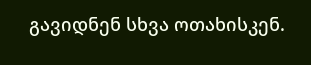გავიდნენ სხვა ოთახისკენ.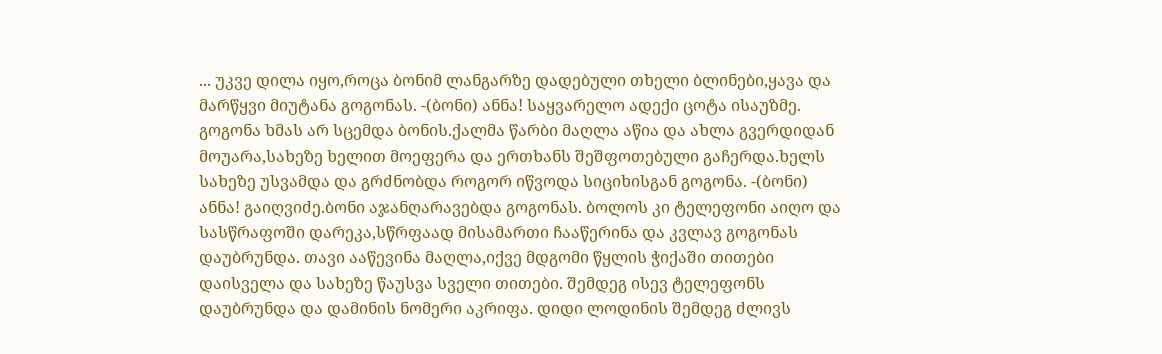... უკვე დილა იყო,როცა ბონიმ ლანგარზე დადებული თხელი ბლინები,ყავა და მარწყვი მიუტანა გოგონას. -(ბონი) ანნა! საყვარელო ადექი ცოტა ისაუზმე. გოგონა ხმას არ სცემდა ბონის.ქალმა წარბი მაღლა აწია და ახლა გვერდიდან მოუარა,სახეზე ხელით მოეფერა და ერთხანს შეშფოთებული გაჩერდა.ხელს სახეზე უსვამდა და გრძნობდა როგორ იწვოდა სიციხისგან გოგონა. -(ბონი) ანნა! გაიღვიძე.ბონი აჯანღარავებდა გოგონას. ბოლოს კი ტელეფონი აიღო და სასწრაფოში დარეკა,სწრფაად მისამართი ჩააწერინა და კვლავ გოგონას დაუბრუნდა. თავი ააწევინა მაღლა,იქვე მდგომი წყლის ჭიქაში თითები დაისველა და სახეზე წაუსვა სველი თითები. შემდეგ ისევ ტელეფონს დაუბრუნდა და დამინის ნომერი აკრიფა. დიდი ლოდინის შემდეგ ძლივს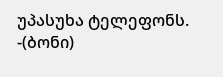უპასუხა ტელეფონს. -(ბონი)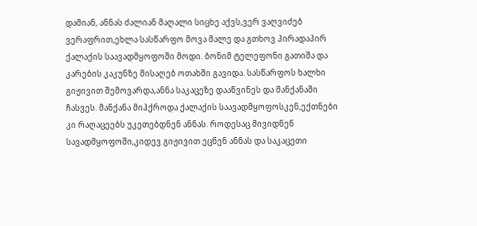დამიან, ანნას ძალიან მაღალი სიცხე აქვს,ვერ ვაღვიძებ ვერაფრით,ეხლა სასწარფო მოვა მალე და გთხოვ პირადაპირ ქალაქის საავადმყოფოში მოდი. ბონიმ ტელეფონი გათიშა და კარების კაკუნზე მისაღებ ოთახში გავიდა. სასწარფოს ხალხი გიჟივით შემოვარდა,ანნა საკაცეზე დააწვინეს და მანქანაში ჩასვეს. მანქანა მიჰქროდა ქალაქის საავადმყოფოსკენ,ექთნები კი რაღაცეებს უკეთებდნენ ანნას. როდესაც მივიდნენ სავადმყოფოში,კიდევ გიჟივით ეცნენ ანნას და საკაცეთი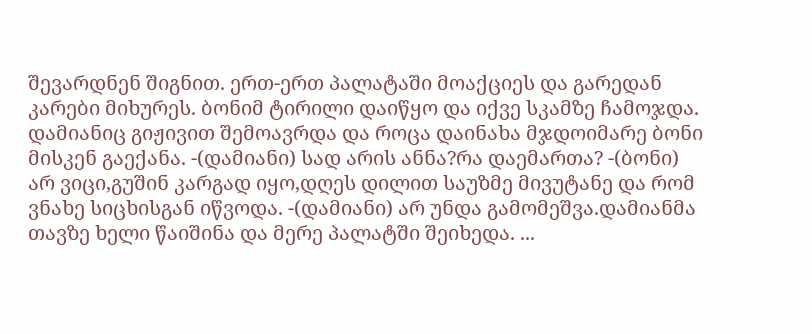შევარდნენ შიგნით. ერთ-ერთ პალატაში მოაქციეს და გარედან კარები მიხურეს. ბონიმ ტირილი დაიწყო და იქვე სკამზე ჩამოჯდა. დამიანიც გიჟივით შემოავრდა და როცა დაინახა მჯდოიმარე ბონი მისკენ გაექანა. -(დამიანი) სად არის ანნა?რა დაემართა? -(ბონი) არ ვიცი,გუშინ კარგად იყო,დღეს დილით საუზმე მივუტანე და რომ ვნახე სიცხისგან იწვოდა. -(დამიანი) არ უნდა გამომეშვა.დამიანმა თავზე ხელი წაიშინა და მერე პალატში შეიხედა. ...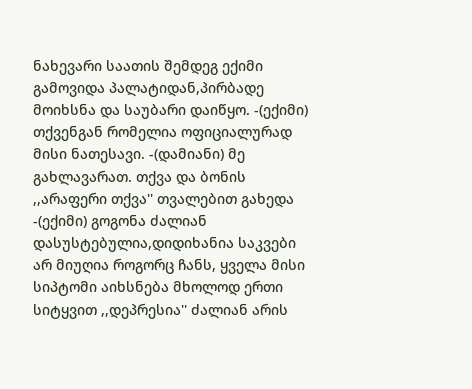ნახევარი საათის შემდეგ ექიმი გამოვიდა პალატიდან,პირბადე მოიხსნა და საუბარი დაიწყო. -(ექიმი) თქვენგან რომელია ოფიციალურად მისი ნათესავი. -(დამიანი) მე გახლავარათ. თქვა და ბონის ,,არაფერი თქვა'' თვალებით გახედა -(ექიმი) გოგონა ძალიან დასუსტებულია,დიდიხანია საკვები არ მიუღია როგორც ჩანს, ყველა მისი სიპტომი აიხსნება მხოლოდ ერთი სიტყვით ,,დეპრესია'' ძალიან არის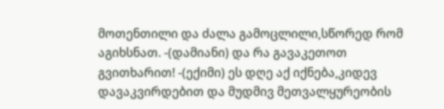მოთენთილი და ძალა გამოცლილი,სწორედ რომ აგიხსნათ. -(დამიანი) და რა გავაკეთოთ გვითხარით! -(ექიმი) ეს დღე აქ იქნება,კიდევ დავაკვირდებით და მუდმივ მეთვალყურეობის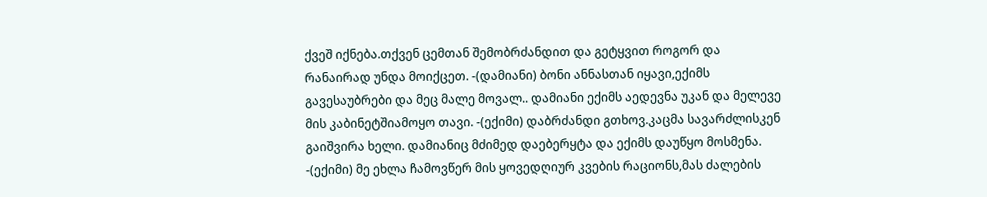ქვეშ იქნება.თქვენ ცემთან შემობრძანდით და გეტყვით როგორ და რანაირად უნდა მოიქცეთ. -(დამიანი) ბონი ანნასთან იყავი,ექიმს გავესაუბრები და მეც მალე მოვალ.. დამიანი ექიმს აედევნა უკან და მელევე მის კაბინეტშიამოყო თავი. -(ექიმი) დაბრძანდი გთხოვ.კაცმა სავარძლისკენ გაიშვირა ხელი. დამიანიც მძიმედ დაებერყტა და ექიმს დაუწყო მოსმენა. -(ექიმი) მე ეხლა ჩამოვწერ მის ყოვედღიურ კვების რაციონს,მას ძალების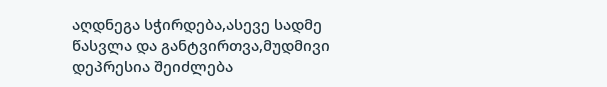აღდნეგა სჭირდება,ასევე სადმე წასვლა და განტვირთვა,მუდმივი დეპრესია შეიძლება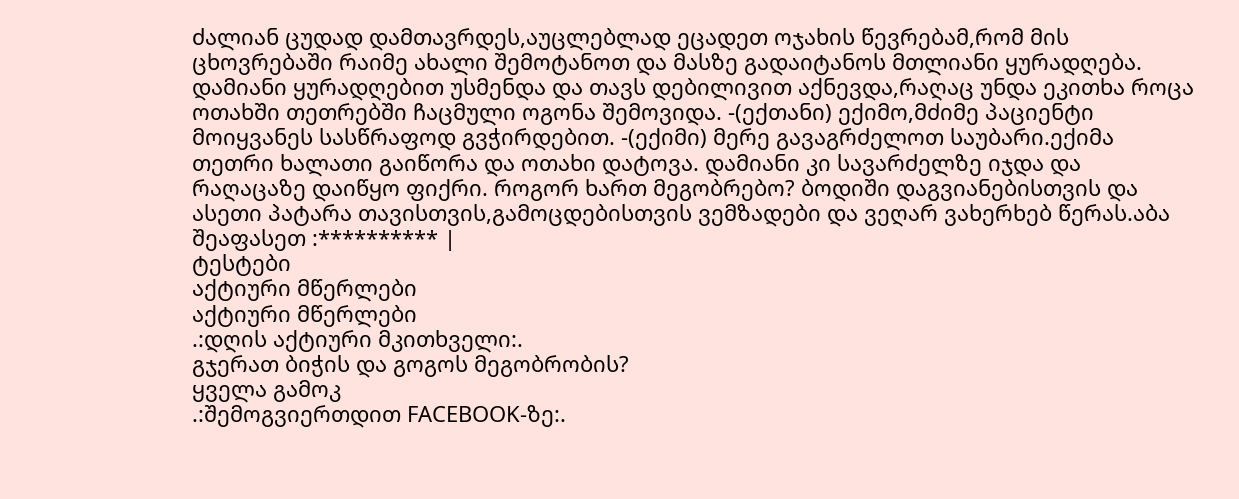ძალიან ცუდად დამთავრდეს,აუცლებლად ეცადეთ ოჯახის წევრებამ,რომ მის ცხოვრებაში რაიმე ახალი შემოტანოთ და მასზე გადაიტანოს მთლიანი ყურადღება. დამიანი ყურადღებით უსმენდა და თავს დებილივით აქნევდა,რაღაც უნდა ეკითხა როცა ოთახში თეთრებში ჩაცმული ოგონა შემოვიდა. -(ექთანი) ექიმო,მძიმე პაციენტი მოიყვანეს სასწრაფოდ გვჭირდებით. -(ექიმი) მერე გავაგრძელოთ საუბარი.ექიმა თეთრი ხალათი გაიწორა და ოთახი დატოვა. დამიანი კი სავარძელზე იჯდა და რაღაცაზე დაიწყო ფიქრი. როგორ ხართ მეგობრებო? ბოდიში დაგვიანებისთვის და ასეთი პატარა თავისთვის,გამოცდებისთვის ვემზადები და ვეღარ ვახერხებ წერას.აბა შეაფასეთ :********** |
ტესტები
აქტიური მწერლები
აქტიური მწერლები
.:დღის აქტიური მკითხველი:.
გჯერათ ბიჭის და გოგოს მეგობრობის?
ყველა გამოკ
.:შემოგვიერთდით FACEBOOK-ზე:.